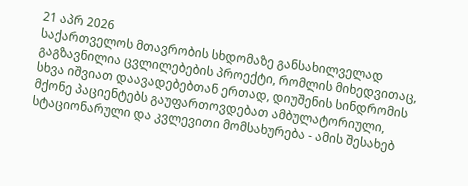21 აპრ 2026
საქართველოს მთავრობის სხდომაზე განსახილველად გაგზავნილია ცვლილებების პროექტი, რომლის მიხედვითაც, სხვა იშვიათ დაავადებებთან ერთად, დიუშენის სინდრომის მქონე პაციენტებს გაუფართოვდებათ ამბულატორიული, სტაციონარული და კვლევითი მომსახურება - ამის შესახებ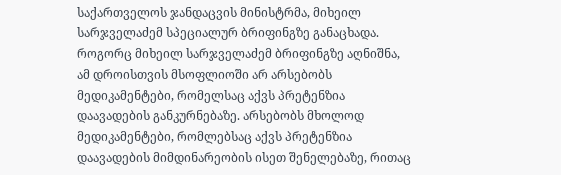საქართველოს ჯანდაცვის მინისტრმა, მიხეილ სარჯველაძემ სპეციალურ ბრიფინგზე განაცხადა.
როგორც მიხეილ სარჯველაძემ ბრიფინგზე აღნიშნა, ამ დროისთვის მსოფლიოში არ არსებობს მედიკამენტები, რომელსაც აქვს პრეტენზია დაავადების განკურნებაზე. არსებობს მხოლოდ მედიკამენტები, რომლებსაც აქვს პრეტენზია დაავადების მიმდინარეობის ისეთ შენელებაზე, რითაც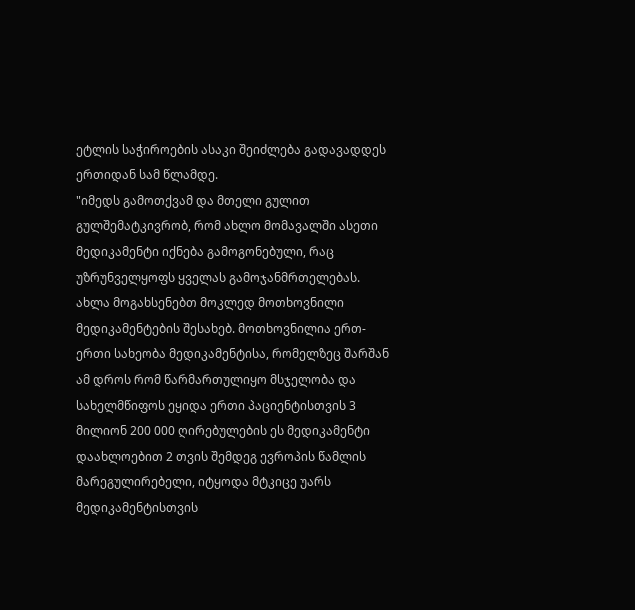ეტლის საჭიროების ასაკი შეიძლება გადავადდეს ერთიდან სამ წლამდე.
"იმედს გამოთქვამ და მთელი გულით გულშემატკივრობ, რომ ახლო მომავალში ასეთი მედიკამენტი იქნება გამოგონებული, რაც უზრუნველყოფს ყველას გამოჯანმრთელებას.
ახლა მოგახსენებთ მოკლედ მოთხოვნილი მედიკამენტების შესახებ. მოთხოვნილია ერთ-ერთი სახეობა მედიკამენტისა, რომელზეც შარშან ამ დროს რომ წარმართულიყო მსჯელობა და სახელმწიფოს ეყიდა ერთი პაციენტისთვის 3 მილიონ 200 000 ღირებულების ეს მედიკამენტი დაახლოებით 2 თვის შემდეგ ევროპის წამლის მარეგულირებელი, იტყოდა მტკიცე უარს მედიკამენტისთვის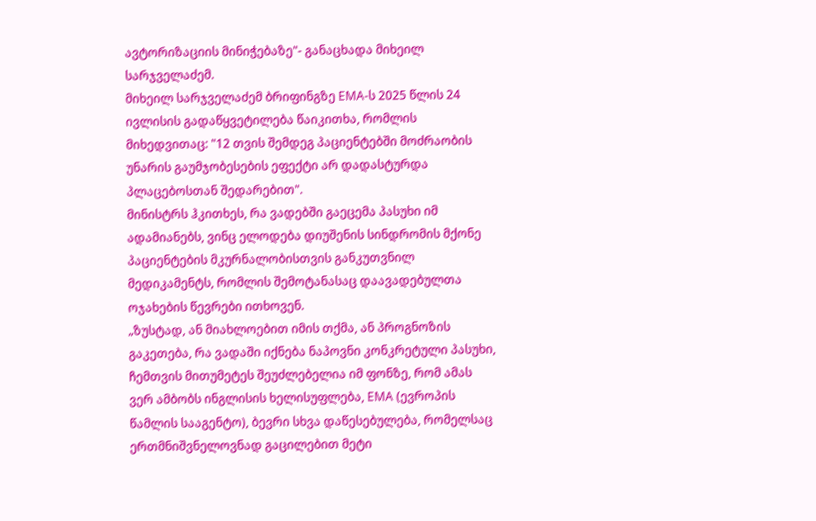ავტორიზაციის მინიჭებაზე"- განაცხადა მიხეილ სარჯველაძემ.
მიხეილ სარჯველაძემ ბრიფინგზე EMA-ს 2025 წლის 24 ივლისის გადაწყვეტილება წაიკითხა, რომლის მიხედვითაც: "12 თვის შემდეგ პაციენტებში მოძრაობის უნარის გაუმჯობესების ეფექტი არ დადასტურდა პლაცებოსთან შედარებით".
მინისტრს ჰკითხეს, რა ვადებში გაეცემა პასუხი იმ ადამიანებს, ვინც ელოდება დიუშენის სინდრომის მქონე პაციენტების მკურნალობისთვის განკუთვნილ მედიკამენტს, რომლის შემოტანასაც დაავადებულთა ოჯახების წევრები ითხოვენ.
„ზუსტად, ან მიახლოებით იმის თქმა, ან პროგნოზის გაკეთება, რა ვადაში იქნება ნაპოვნი კონკრეტული პასუხი, ჩემთვის მითუმეტეს შეუძლებელია იმ ფონზე, რომ ამას ვერ ამბობს ინგლისის ხელისუფლება, EMA (ევროპის წამლის სააგენტო), ბევრი სხვა დაწესებულება, რომელსაც ერთმნიშვნელოვნად გაცილებით მეტი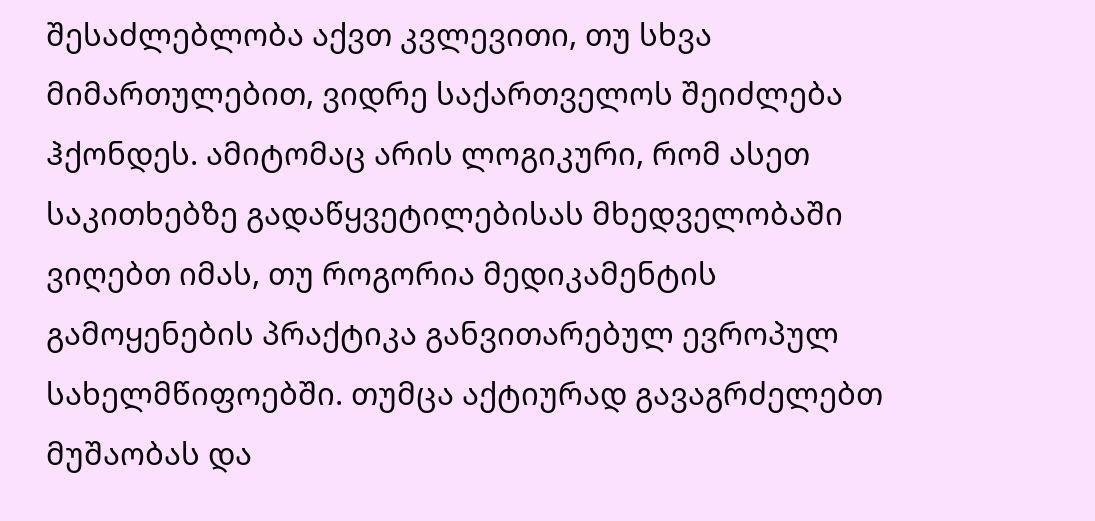შესაძლებლობა აქვთ კვლევითი, თუ სხვა მიმართულებით, ვიდრე საქართველოს შეიძლება ჰქონდეს. ამიტომაც არის ლოგიკური, რომ ასეთ საკითხებზე გადაწყვეტილებისას მხედველობაში ვიღებთ იმას, თუ როგორია მედიკამენტის გამოყენების პრაქტიკა განვითარებულ ევროპულ სახელმწიფოებში. თუმცა აქტიურად გავაგრძელებთ მუშაობას და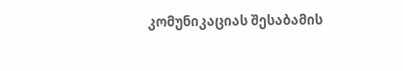კომუნიკაციას შესაბამის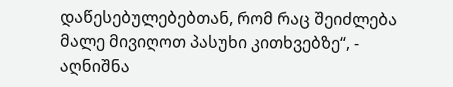დაწესებულებებთან, რომ რაც შეიძლება მალე მივიღოთ პასუხი კითხვებზე“, - აღნიშნა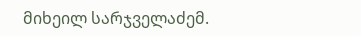მიხეილ სარჯველაძემ.